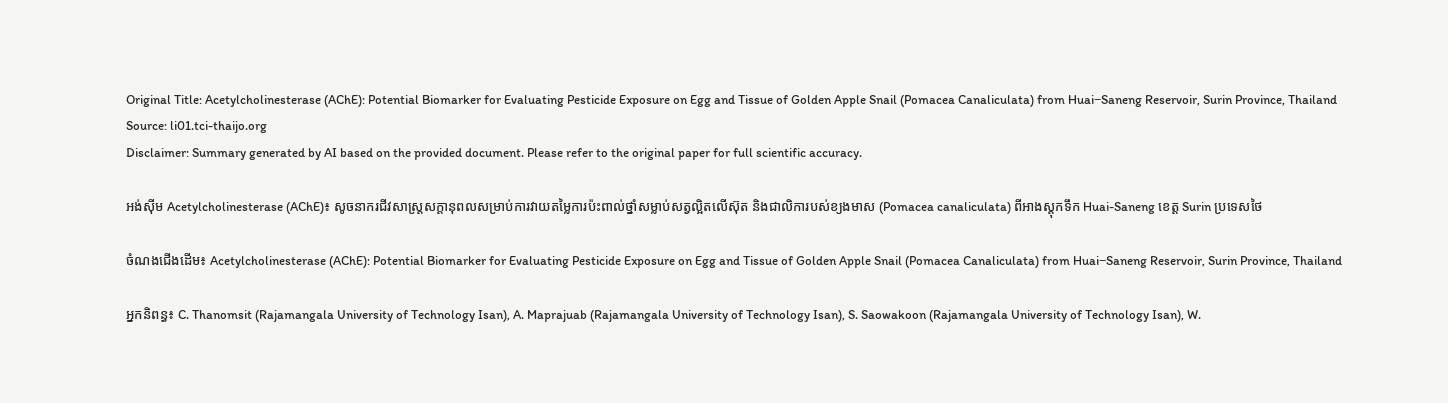Original Title: Acetylcholinesterase (AChE): Potential Biomarker for Evaluating Pesticide Exposure on Egg and Tissue of Golden Apple Snail (Pomacea Canaliculata) from Huai−Saneng Reservoir, Surin Province, Thailand
Source: li01.tci-thaijo.org
Disclaimer: Summary generated by AI based on the provided document. Please refer to the original paper for full scientific accuracy.

អង់ស៊ីម Acetylcholinesterase (AChE)៖ សូចនាករជីវសាស្ត្រសក្តានុពលសម្រាប់ការវាយតម្លៃការប៉ះពាល់ថ្នាំសម្លាប់សត្វល្អិតលើស៊ុត និងជាលិការបស់ខ្យងមាស (Pomacea canaliculata) ពីអាងស្តុកទឹក Huai-Saneng ខេត្ត Surin ប្រទេសថៃ

ចំណងជើងដើម៖ Acetylcholinesterase (AChE): Potential Biomarker for Evaluating Pesticide Exposure on Egg and Tissue of Golden Apple Snail (Pomacea Canaliculata) from Huai−Saneng Reservoir, Surin Province, Thailand

អ្នកនិពន្ធ៖ C. Thanomsit (Rajamangala University of Technology Isan), A. Maprajuab (Rajamangala University of Technology Isan), S. Saowakoon (Rajamangala University of Technology Isan), W.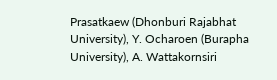Prasatkaew (Dhonburi Rajabhat University), Y. Ocharoen (Burapha University), A. Wattakornsiri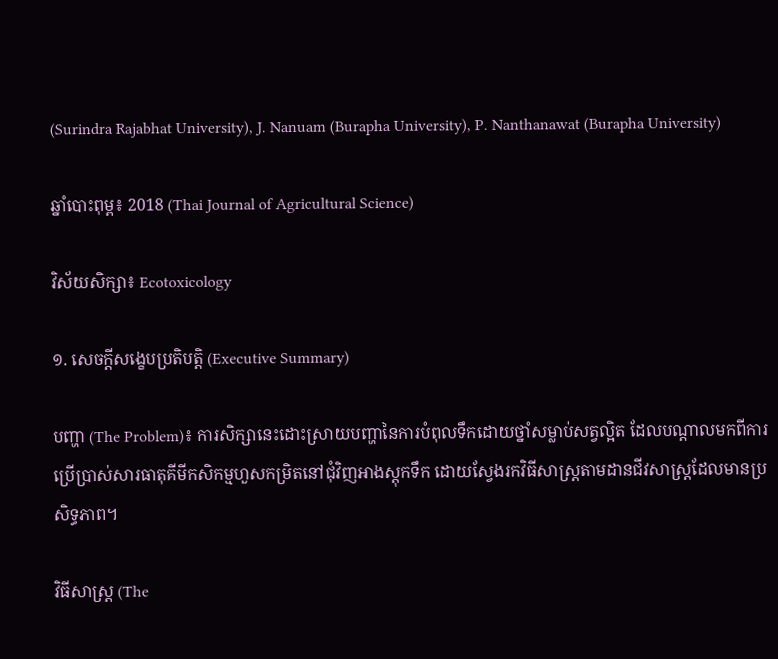(Surindra Rajabhat University), J. Nanuam (Burapha University), P. Nanthanawat (Burapha University)

ឆ្នាំបោះពុម្ព៖ 2018 (Thai Journal of Agricultural Science)

វិស័យសិក្សា៖ Ecotoxicology

១. សេចក្តីសង្ខេបប្រតិបត្តិ (Executive Summary)

បញ្ហា (The Problem)៖ ការសិក្សានេះដោះស្រាយបញ្ហានៃការបំពុលទឹកដោយថ្នាំសម្លាប់សត្វល្អិត ដែលបណ្តាលមកពីការប្រើប្រាស់សារធាតុគីមីកសិកម្មហួសកម្រិតនៅជុំវិញអាងស្តុកទឹក ដោយស្វែងរកវិធីសាស្ត្រតាមដានជីវសាស្ត្រដែលមានប្រសិទ្ធភាព។

វិធីសាស្ត្រ (The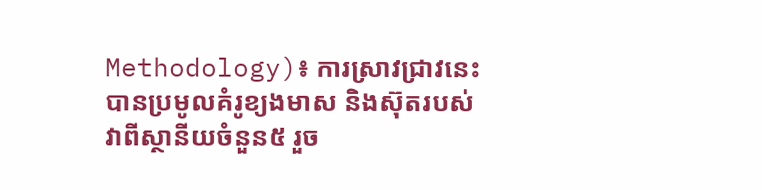Methodology)៖ ការស្រាវជ្រាវនេះបានប្រមូលគំរូខ្យងមាស និងស៊ុតរបស់វាពីស្ថានីយចំនួន៥ រួច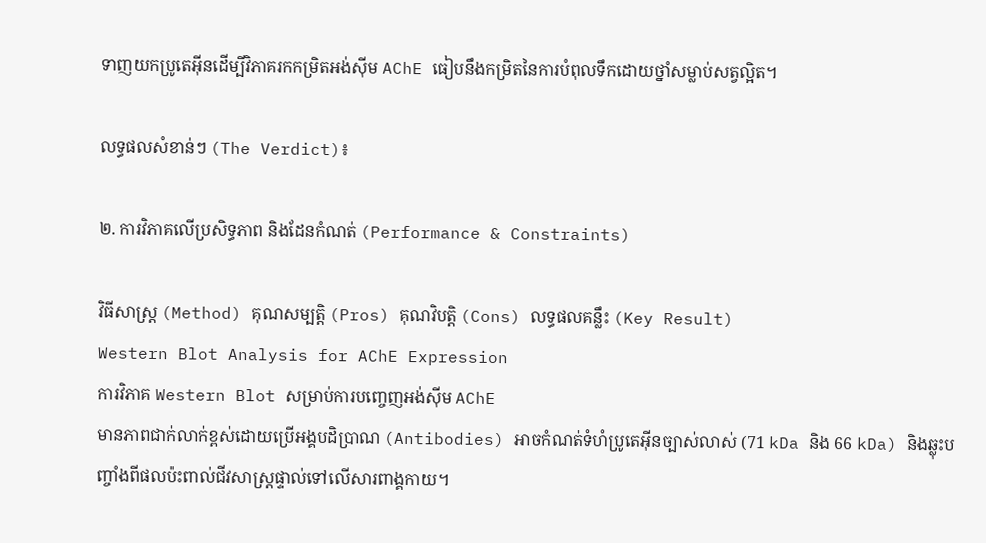ទាញយកប្រូតេអ៊ីនដើម្បីវិភាគរកកម្រិតអង់ស៊ីម AChE ធៀបនឹងកម្រិតនៃការបំពុលទឹកដោយថ្នាំសម្លាប់សត្វល្អិត។

លទ្ធផលសំខាន់ៗ (The Verdict)៖

២. ការវិភាគលើប្រសិទ្ធភាព និងដែនកំណត់ (Performance & Constraints)

វិធីសាស្ត្រ (Method) គុណសម្បត្តិ (Pros) គុណវិបត្តិ (Cons) លទ្ធផលគន្លឹះ (Key Result)
Western Blot Analysis for AChE Expression
ការវិភាគ Western Blot សម្រាប់ការបញ្ចេញអង់ស៊ីម AChE
មានភាពជាក់លាក់ខ្ពស់ដោយប្រើអង្គបដិប្រាណ (Antibodies) អាចកំណត់ទំហំប្រូតេអ៊ីនច្បាស់លាស់ (71 kDa និង 66 kDa) និងឆ្លុះបញ្ចាំងពីផលប៉ះពាល់ជីវសាស្ត្រផ្ទាល់ទៅលើសារពាង្គកាយ។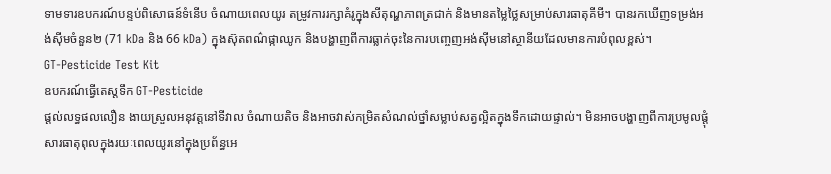ទាមទារឧបករណ៍បន្ទប់ពិសោធន៍ទំនើប ចំណាយពេលយូរ តម្រូវការរក្សាគំរូក្នុងសីតុណ្ហភាពត្រជាក់ និងមានតម្លៃថ្លៃសម្រាប់សារធាតុគីមី។ បានរកឃើញទម្រង់អង់ស៊ីមចំនួន២ (71 kDa និង 66 kDa) ក្នុងស៊ុតពណ៌ផ្កាឈូក និងបង្ហាញពីការធ្លាក់ចុះនៃការបញ្ចេញអង់ស៊ីមនៅស្ថានីយដែលមានការបំពុលខ្ពស់។
GT-Pesticide Test Kit
ឧបករណ៍ធ្វើតេស្តទឹក GT-Pesticide
ផ្តល់លទ្ធផលលឿន ងាយស្រួលអនុវត្តនៅទីវាល ចំណាយតិច និងអាចវាស់កម្រិតសំណល់ថ្នាំសម្លាប់សត្វល្អិតក្នុងទឹកដោយផ្ទាល់។ មិនអាចបង្ហាញពីការប្រមូលផ្តុំសារធាតុពុលក្នុងរយៈពេលយូរនៅក្នុងប្រព័ន្ធអេ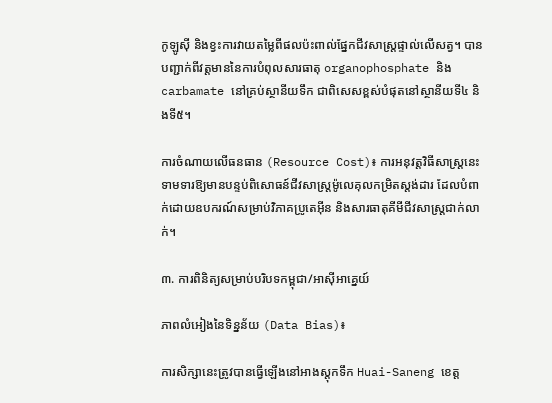កូឡូស៊ី និងខ្វះការវាយតម្លៃពីផលប៉ះពាល់ផ្នែកជីវសាស្ត្រផ្ទាល់លើសត្វ។ បានបញ្ជាក់ពីវត្តមាននៃការបំពុលសារធាតុ organophosphate និង carbamate នៅគ្រប់ស្ថានីយទឹក ជាពិសេសខ្ពស់បំផុតនៅស្ថានីយទី៤ និងទី៥។

ការចំណាយលើធនធាន (Resource Cost)៖ ការអនុវត្តវិធីសាស្ត្រនេះទាមទារឱ្យមានបន្ទប់ពិសោធន៍ជីវសាស្ត្រម៉ូលេគុលកម្រិតស្តង់ដារ ដែលបំពាក់ដោយឧបករណ៍សម្រាប់វិភាគប្រូតេអ៊ីន និងសារធាតុគីមីជីវសាស្ត្រជាក់លាក់។

៣. ការពិនិត្យសម្រាប់បរិបទកម្ពុជា/អាស៊ីអាគ្នេយ៍

ភាពលំអៀងនៃទិន្នន័យ (Data Bias)៖

ការសិក្សានេះត្រូវបានធ្វើឡើងនៅអាងស្តុកទឹក Huai-Saneng ខេត្ត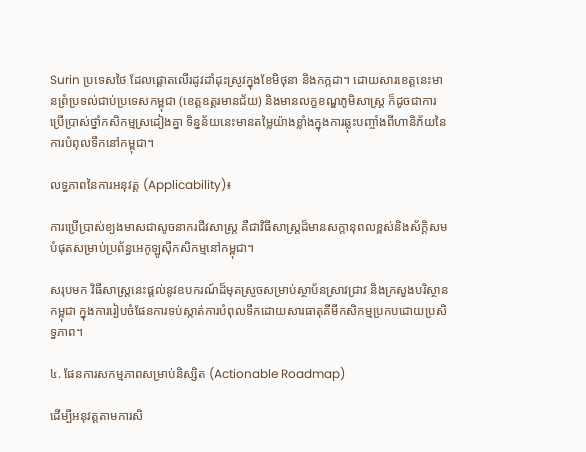Surin ប្រទេសថៃ ដែលផ្តោតលើរដូវដាំដុះស្រូវក្នុងខែមិថុនា និងកក្កដា។ ដោយសារខេត្តនេះមានព្រំប្រទល់ជាប់ប្រទេសកម្ពុជា (ខេត្តឧត្តរមានជ័យ) និងមានលក្ខខណ្ឌភូមិសាស្ត្រ ក៏ដូចជាការប្រើប្រាស់ថ្នាំកសិកម្មស្រដៀងគ្នា ទិន្នន័យនេះមានតម្លៃយ៉ាងខ្លាំងក្នុងការឆ្លុះបញ្ចាំងពីហានិភ័យនៃការបំពុលទឹកនៅកម្ពុជា។

លទ្ធភាពនៃការអនុវត្ត (Applicability)៖

ការប្រើប្រាស់ខ្យងមាសជាសូចនាករជីវសាស្ត្រ គឺជាវិធីសាស្ត្រដ៏មានសក្តានុពលខ្ពស់និងស័ក្តិសមបំផុតសម្រាប់ប្រព័ន្ធអេកូឡូស៊ីកសិកម្មនៅកម្ពុជា។

សរុបមក វិធីសាស្ត្រនេះផ្តល់នូវឧបករណ៍ដ៏មុតស្រួចសម្រាប់ស្ថាប័នស្រាវជ្រាវ និងក្រសួងបរិស្ថានកម្ពុជា ក្នុងការរៀបចំផែនការទប់ស្កាត់ការបំពុលទឹកដោយសារធាតុគីមីកសិកម្មប្រកបដោយប្រសិទ្ធភាព។

៤. ផែនការសកម្មភាពសម្រាប់និស្សិត (Actionable Roadmap)

ដើម្បីអនុវត្តតាមការសិ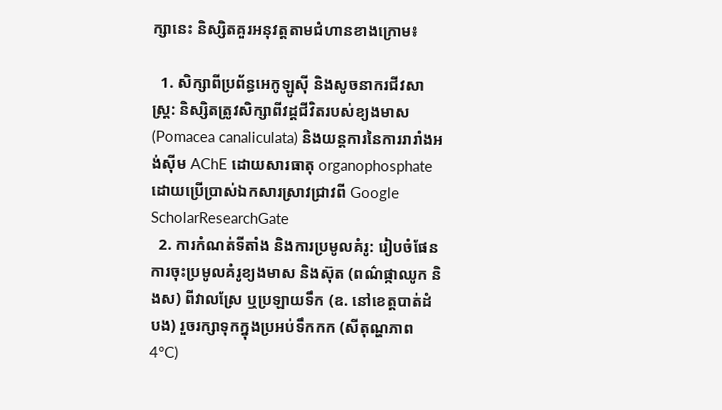ក្សានេះ និស្សិតគួរអនុវត្តតាមជំហានខាងក្រោម៖

  1. សិក្សាពីប្រព័ន្ធអេកូឡូស៊ី និងសូចនាករជីវសាស្ត្រ: និស្សិតត្រូវសិក្សាពីវដ្តជីវិតរបស់ខ្យងមាស (Pomacea canaliculata) និងយន្តការនៃការរារាំងអង់ស៊ីម AChE ដោយសារធាតុ organophosphate ដោយប្រើប្រាស់ឯកសារស្រាវជ្រាវពី Google ScholarResearchGate
  2. ការកំណត់ទីតាំង និងការប្រមូលគំរូ: រៀបចំផែនការចុះប្រមូលគំរូខ្យងមាស និងស៊ុត (ពណ៌ផ្កាឈូក និងស) ពីវាលស្រែ ឬប្រឡាយទឹក (ឧ. នៅខេត្តបាត់ដំបង) រួចរក្សាទុកក្នុងប្រអប់ទឹកកក (សីតុណ្ហភាព 4°C)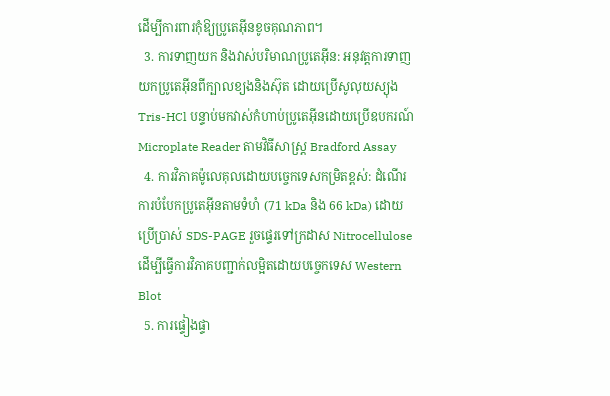ដើម្បីការពារកុំឱ្យប្រូតេអ៊ីនខូចគុណភាព។
  3. ការទាញយក និងវាស់បរិមាណប្រូតេអ៊ីន: អនុវត្តការទាញយកប្រូតេអ៊ីនពីក្បាលខ្យងនិងស៊ុត ដោយប្រើសូលុយស្យុង Tris-HCl បន្ទាប់មកវាស់កំហាប់ប្រូតេអ៊ីនដោយប្រើឧបករណ៍ Microplate Reader តាមវិធីសាស្ត្រ Bradford Assay
  4. ការវិភាគម៉ូលេគុលដោយបច្ចេកទេសកម្រិតខ្ពស់: ដំណើរការបំបែកប្រូតេអ៊ីនតាមទំហំ (71 kDa និង 66 kDa) ដោយប្រើប្រាស់ SDS-PAGE រួចផ្ទេរទៅក្រដាស Nitrocellulose ដើម្បីធ្វើការវិភាគបញ្ជាក់លម្អិតដោយបច្ចេកទេស Western Blot
  5. ការផ្ទៀងផ្ទា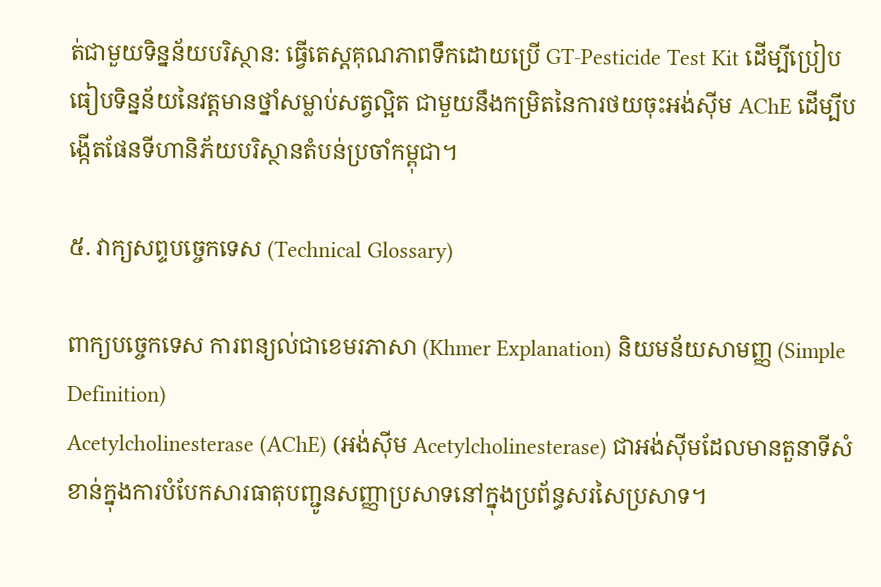ត់ជាមួយទិន្នន័យបរិស្ថាន: ធ្វើតេស្តគុណភាពទឹកដោយប្រើ GT-Pesticide Test Kit ដើម្បីប្រៀបធៀបទិន្នន័យនៃវត្តមានថ្នាំសម្លាប់សត្វល្អិត ជាមួយនឹងកម្រិតនៃការថយចុះអង់ស៊ីម AChE ដើម្បីបង្កើតផែនទីហានិភ័យបរិស្ថានតំបន់ប្រចាំកម្ពុជា។

៥. វាក្យសព្ទបច្ចេកទេស (Technical Glossary)

ពាក្យបច្ចេកទេស ការពន្យល់ជាខេមរភាសា (Khmer Explanation) និយមន័យសាមញ្ញ (Simple Definition)
Acetylcholinesterase (AChE) (អង់ស៊ីម Acetylcholinesterase) ជាអង់ស៊ីមដែលមានតួនាទីសំខាន់ក្នុងការបំបែកសារធាតុបញ្ជូនសញ្ញាប្រសាទនៅក្នុងប្រព័ន្ធសរសៃប្រសាទ។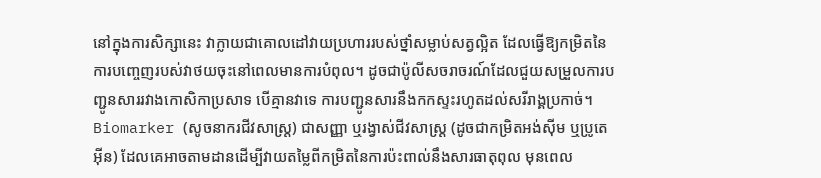នៅក្នុងការសិក្សានេះ វាក្លាយជាគោលដៅវាយប្រហាររបស់ថ្នាំសម្លាប់សត្វល្អិត ដែលធ្វើឱ្យកម្រិតនៃការបញ្ចេញរបស់វាថយចុះនៅពេលមានការបំពុល។ ដូចជាប៉ូលីសចរាចរណ៍ដែលជួយសម្រួលការបញ្ជូនសាររវាងកោសិកាប្រសាទ បើគ្មានវាទេ ការបញ្ជូនសារនឹងកកស្ទះរហូតដល់សរីរាង្គប្រកាច់។
Biomarker (សូចនាករជីវសាស្ត្រ) ជាសញ្ញា ឬរង្វាស់ជីវសាស្ត្រ (ដូចជាកម្រិតអង់ស៊ីម ឬប្រូតេអ៊ីន) ដែលគេអាចតាមដានដើម្បីវាយតម្លៃពីកម្រិតនៃការប៉ះពាល់នឹងសារធាតុពុល មុនពេល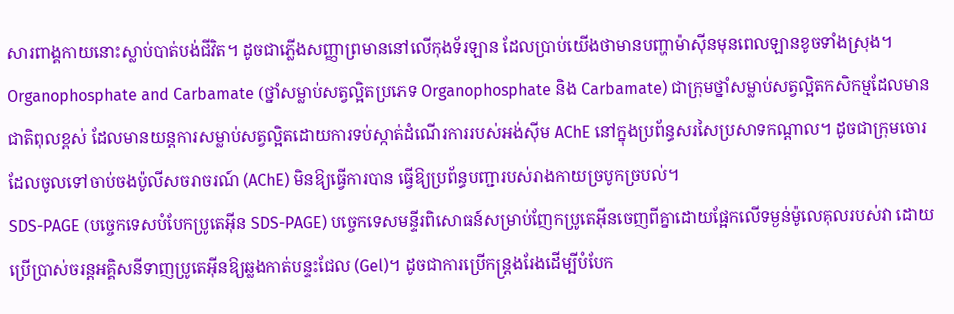សារពាង្គកាយនោះស្លាប់បាត់បង់ជីវិត។ ដូចជាភ្លើងសញ្ញាព្រមាននៅលើកុងទ័រឡាន ដែលប្រាប់យើងថាមានបញ្ហាម៉ាស៊ីនមុនពេលឡានខូចទាំងស្រុង។
Organophosphate and Carbamate (ថ្នាំសម្លាប់សត្វល្អិតប្រភេទ Organophosphate និង Carbamate) ជាក្រុមថ្នាំសម្លាប់សត្វល្អិតកសិកម្មដែលមានជាតិពុលខ្ពស់ ដែលមានយន្តការសម្លាប់សត្វល្អិតដោយការទប់ស្កាត់ដំណើរការរបស់អង់ស៊ីម AChE នៅក្នុងប្រព័ន្ធសរសៃប្រសាទកណ្តាល។ ដូចជាក្រុមចោរដែលចូលទៅចាប់ចងប៉ូលីសចរាចរណ៍ (AChE) មិនឱ្យធ្វើការបាន ធ្វើឱ្យប្រព័ន្ធបញ្ជារបស់រាងកាយច្របូកច្របល់។
SDS-PAGE (បច្ចេកទេសបំបែកប្រូតេអ៊ីន SDS-PAGE) បច្ចេកទេសមន្ទីរពិសោធន៍សម្រាប់ញែកប្រូតេអ៊ីនចេញពីគ្នាដោយផ្អែកលើទម្ងន់ម៉ូលេគុលរបស់វា ដោយប្រើប្រាស់ចរន្តអគ្គិសនីទាញប្រូតេអ៊ីនឱ្យឆ្លងកាត់បន្ទះជែល (Gel)។ ដូចជាការប្រើកន្ត្រងរែងដើម្បីបំបែក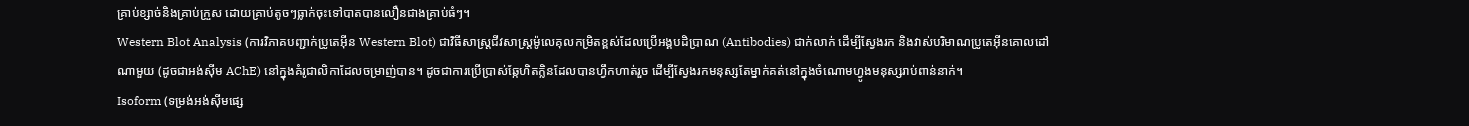គ្រាប់ខ្សាច់និងគ្រាប់ក្រួស ដោយគ្រាប់តូចៗធ្លាក់ចុះទៅបាតបានលឿនជាងគ្រាប់ធំៗ។
Western Blot Analysis (ការវិភាគបញ្ជាក់ប្រូតេអ៊ីន Western Blot) ជាវិធីសាស្ត្រជីវសាស្ត្រម៉ូលេគុលកម្រិតខ្ពស់ដែលប្រើអង្គបដិប្រាណ (Antibodies) ជាក់លាក់ ដើម្បីស្វែងរក និងវាស់បរិមាណប្រូតេអ៊ីនគោលដៅណាមួយ (ដូចជាអង់ស៊ីម AChE) នៅក្នុងគំរូជាលិកាដែលចម្រាញ់បាន។ ដូចជាការប្រើប្រាស់ឆ្កែហិតក្លិនដែលបានហ្វឹកហាត់រួច ដើម្បីស្វែងរកមនុស្សតែម្នាក់គត់នៅក្នុងចំណោមហ្វូងមនុស្សរាប់ពាន់នាក់។
Isoform (ទម្រង់អង់ស៊ីមផ្សេ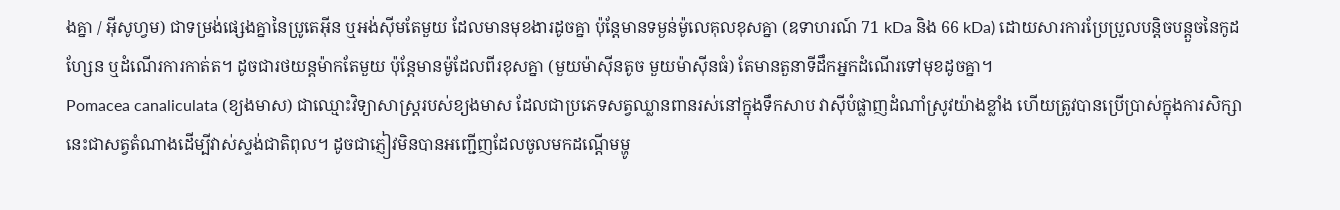ងគ្នា / អ៊ីសូហ្វម) ជាទម្រង់ផ្សេងគ្នានៃប្រូតេអ៊ីន ឬអង់ស៊ីមតែមួយ ដែលមានមុខងារដូចគ្នា ប៉ុន្តែមានទម្ងន់ម៉ូលេគុលខុសគ្នា (ឧទាហរណ៍ 71 kDa និង 66 kDa) ដោយសារការប្រែប្រួលបន្តិចបន្តួចនៃកូដហ្សែន ឬដំណើរការកាត់ត។ ដូចជារថយន្តម៉ាកតែមួយ ប៉ុន្តែមានម៉ូដែលពីរខុសគ្នា (មួយម៉ាស៊ីនតូច មួយម៉ាស៊ីនធំ) តែមានតួនាទីដឹកអ្នកដំណើរទៅមុខដូចគ្នា។
Pomacea canaliculata (ខ្យងមាស) ជាឈ្មោះវិទ្យាសាស្ត្ររបស់ខ្យងមាស ដែលជាប្រភេទសត្វឈ្លានពានរស់នៅក្នុងទឹកសាប វាស៊ីបំផ្លាញដំណាំស្រូវយ៉ាងខ្លាំង ហើយត្រូវបានប្រើប្រាស់ក្នុងការសិក្សានេះជាសត្វតំណាងដើម្បីវាស់ស្ទង់ជាតិពុល។ ដូចជាភ្ញៀវមិនបានអញ្ជើញដែលចូលមកដណ្តើមម្ហូ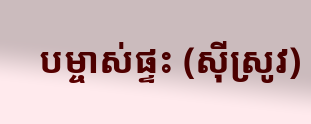បម្ចាស់ផ្ទះ (ស៊ីស្រូវ)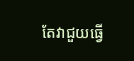តែវាជួយធ្វើ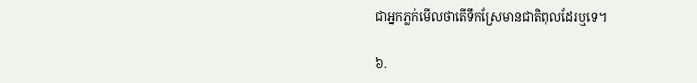ជាអ្នកភ្លក់មើលថាតើទឹកស្រែមានជាតិពុលដែរឬទេ។

៦.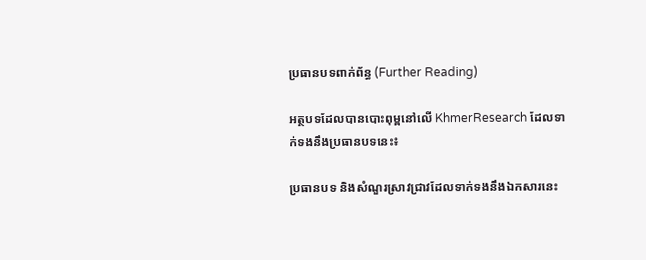ប្រធានបទពាក់ព័ន្ធ (Further Reading)

អត្ថបទដែលបានបោះពុម្ពនៅលើ KhmerResearch ដែលទាក់ទងនឹងប្រធានបទនេះ៖

ប្រធានបទ និងសំណួរស្រាវជ្រាវដែលទាក់ទងនឹងឯកសារនេះ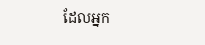ដែលអ្នក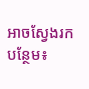អាចស្វែងរកបន្ថែម៖